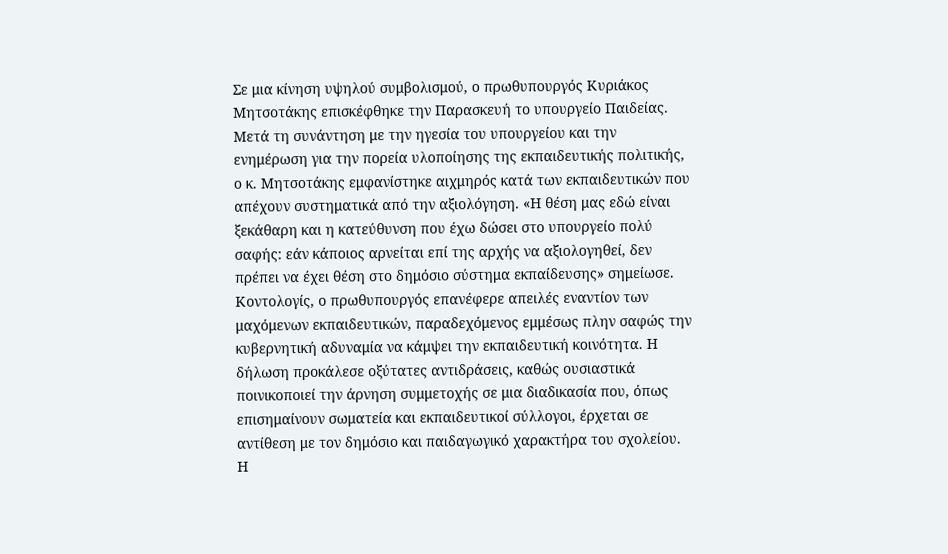Σε μια κίνηση υψηλού συμβολισμού, ο πρωθυπουργός Κυριάκος Μητσοτάκης επισκέφθηκε την Παρασκευή το υπουργείο Παιδείας. Μετά τη συνάντηση με την ηγεσία του υπουργείου και την ενημέρωση για την πορεία υλοποίησης της εκπαιδευτικής πολιτικής, ο κ. Μητσοτάκης εμφανίστηκε αιχμηρός κατά των εκπαιδευτικών που απέχουν συστηματικά από την αξιολόγηση. «Η θέση μας εδώ είναι ξεκάθαρη και η κατεύθυνση που έχω δώσει στο υπουργείο πολύ σαφής: εάν κάποιος αρνείται επί της αρχής να αξιολογηθεί, δεν πρέπει να έχει θέση στο δημόσιο σύστημα εκπαίδευσης» σημείωσε.
Κοντολογίς, ο πρωθυπουργός επανέφερε απειλές εναντίον των μαχόμενων εκπαιδευτικών, παραδεχόμενος εμμέσως πλην σαφώς την κυβερνητική αδυναμία να κάμψει την εκπαιδευτική κοινότητα. Η δήλωση προκάλεσε οξύτατες αντιδράσεις, καθώς ουσιαστικά ποινικοποιεί την άρνηση συμμετοχής σε μια διαδικασία που, όπως επισημαίνουν σωματεία και εκπαιδευτικοί σύλλογοι, έρχεται σε αντίθεση με τον δημόσιο και παιδαγωγικό χαρακτήρα του σχολείου.
Η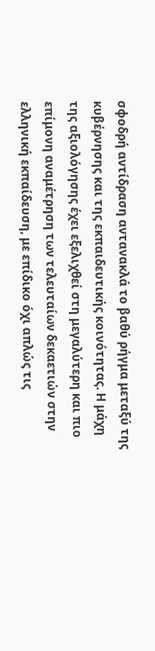σφοδρή αντίδραση αντανακλά το βαθύ ρήγμα μεταξύ της κυβέρνησης και της εκπαιδευτικής κοινότητας. Η μάχη της αξιολόγησης έχει εξελιχθεί στη μεγαλύτερη και πιο επίμονη αναμέτρηση των τελευταίων δεκαετιών στην ελληνική εκπαίδευση, με επίδικο όχι απλώς τις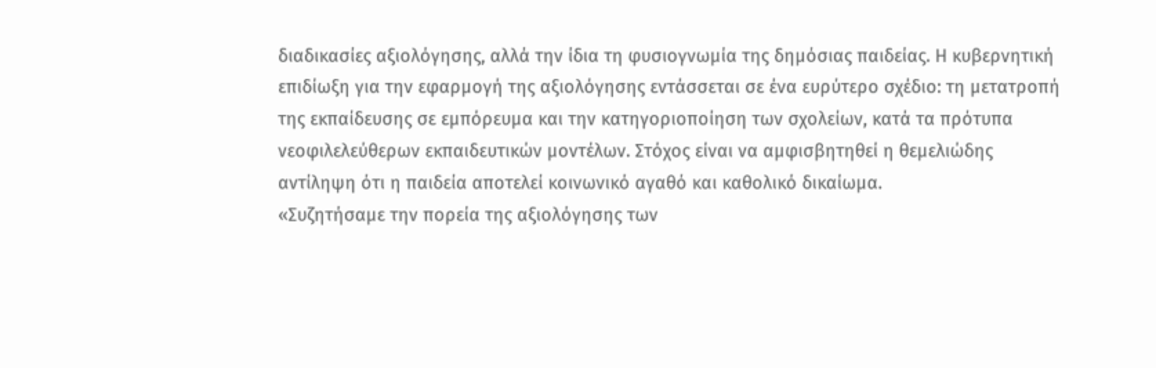διαδικασίες αξιολόγησης, αλλά την ίδια τη φυσιογνωμία της δημόσιας παιδείας. Η κυβερνητική επιδίωξη για την εφαρμογή της αξιολόγησης εντάσσεται σε ένα ευρύτερο σχέδιο: τη μετατροπή της εκπαίδευσης σε εμπόρευμα και την κατηγοριοποίηση των σχολείων, κατά τα πρότυπα νεοφιλελεύθερων εκπαιδευτικών μοντέλων. Στόχος είναι να αμφισβητηθεί η θεμελιώδης αντίληψη ότι η παιδεία αποτελεί κοινωνικό αγαθό και καθολικό δικαίωμα.
«Συζητήσαμε την πορεία της αξιολόγησης των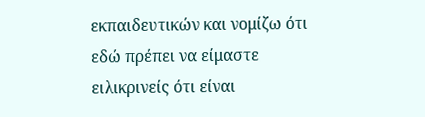εκπαιδευτικών και νομίζω ότι εδώ πρέπει να είμαστε ειλικρινείς ότι είναι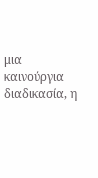μια καινούργια διαδικασία, η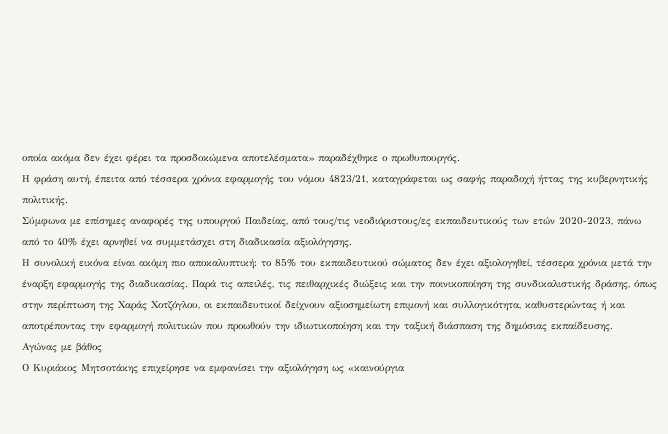οποία ακόμα δεν έχει φέρει τα προσδοκώμενα αποτελέσματα» παραδέχθηκε ο πρωθυπουργός.
Η φράση αυτή, έπειτα από τέσσερα χρόνια εφαρμογής του νόμου 4823/21, καταγράφεται ως σαφής παραδοχή ήττας της κυβερνητικής πολιτικής.
Σύμφωνα με επίσημες αναφορές της υπουργού Παιδείας, από τους/τις νεοδιόριστους/ες εκπαιδευτικούς των ετών 2020-2023, πάνω από το 40% έχει αρνηθεί να συμμετάσχει στη διαδικασία αξιολόγησης.
Η συνολική εικόνα είναι ακόμη πιο αποκαλυπτική: το 85% του εκπαιδευτικού σώματος δεν έχει αξιολογηθεί, τέσσερα χρόνια μετά την έναρξη εφαρμογής της διαδικασίας. Παρά τις απειλές, τις πειθαρχικές διώξεις και την ποινικοποίηση της συνδικαλιστικής δράσης, όπως στην περίπτωση της Χαράς Χοτζόγλου, οι εκπαιδευτικοί δείχνουν αξιοσημείωτη επιμονή και συλλογικότητα, καθυστερώντας ή και αποτρέποντας την εφαρμογή πολιτικών που προωθούν την ιδιωτικοποίηση και την ταξική διάσπαση της δημόσιας εκπαίδευσης.
Aγώνας με βάθος
Ο Κυριάκος Μητσοτάκης επιχείρησε να εμφανίσει την αξιολόγηση ως «καινούργια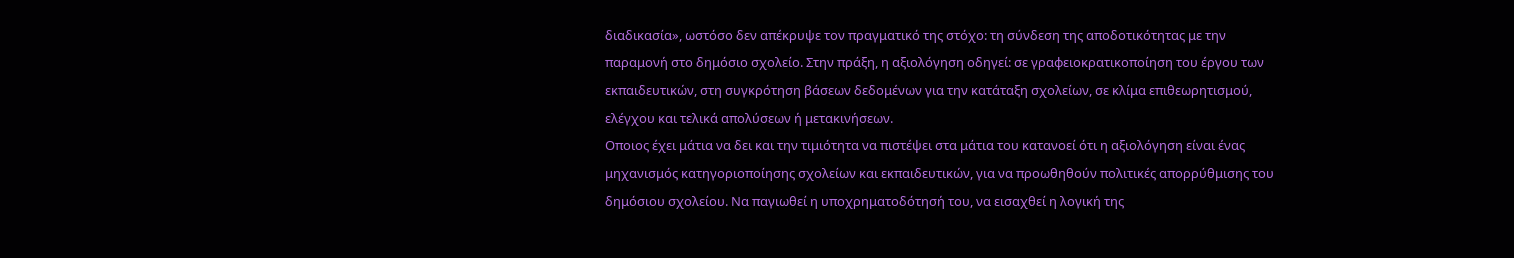διαδικασία», ωστόσο δεν απέκρυψε τον πραγματικό της στόχο: τη σύνδεση της αποδοτικότητας με την παραμονή στο δημόσιο σχολείο. Στην πράξη, η αξιολόγηση οδηγεί: σε γραφειοκρατικοποίηση του έργου των εκπαιδευτικών, στη συγκρότηση βάσεων δεδομένων για την κατάταξη σχολείων, σε κλίμα επιθεωρητισμού, ελέγχου και τελικά απολύσεων ή μετακινήσεων.
Οποιος έχει μάτια να δει και την τιμιότητα να πιστέψει στα μάτια του κατανοεί ότι η αξιολόγηση είναι ένας μηχανισμός κατηγοριοποίησης σχολείων και εκπαιδευτικών, για να προωθηθούν πολιτικές απορρύθμισης του δημόσιου σχολείου. Να παγιωθεί η υποχρηματοδότησή του, να εισαχθεί η λογική της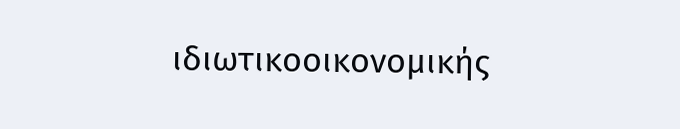ιδιωτικοοικονομικής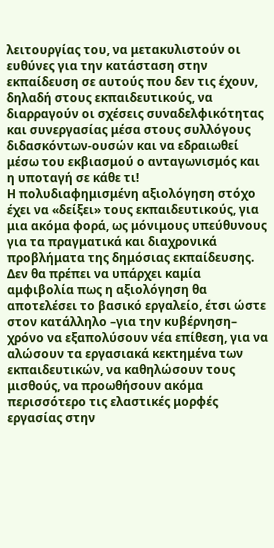λειτουργίας του, να μετακυλιστούν οι ευθύνες για την κατάσταση στην εκπαίδευση σε αυτούς που δεν τις έχουν, δηλαδή στους εκπαιδευτικούς, να διαρραγούν οι σχέσεις συναδελφικότητας και συνεργασίας μέσα στους συλλόγους διδασκόντων-ουσών και να εδραιωθεί μέσω του εκβιασμού ο ανταγωνισμός και η υποταγή σε κάθε τι!
Η πολυδιαφημισμένη αξιολόγηση στόχο έχει να «δείξει» τους εκπαιδευτικούς, για μια ακόμα φορά, ως μόνιμους υπεύθυνους για τα πραγματικά και διαχρονικά προβλήματα της δημόσιας εκπαίδευσης. Δεν θα πρέπει να υπάρχει καμία αμφιβολία πως η αξιολόγηση θα αποτελέσει το βασικό εργαλείο, έτσι ώστε στον κατάλληλο –για την κυβέρνηση– χρόνο να εξαπολύσουν νέα επίθεση, για να αλώσουν τα εργασιακά κεκτημένα των εκπαιδευτικών, να καθηλώσουν τους μισθούς, να προωθήσουν ακόμα περισσότερο τις ελαστικές μορφές εργασίας στην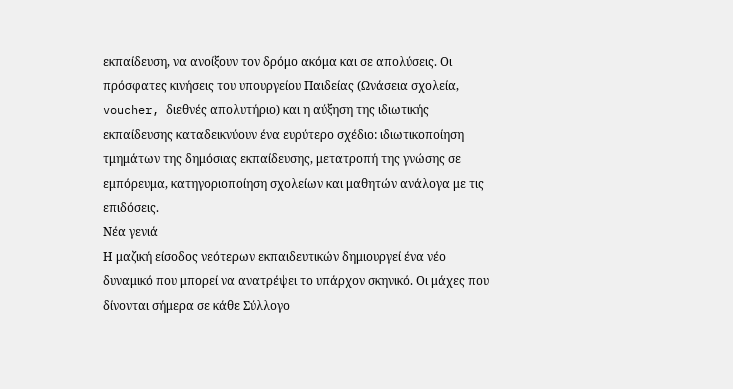εκπαίδευση, να ανοίξουν τον δρόμο ακόμα και σε απολύσεις. Οι πρόσφατες κινήσεις του υπουργείου Παιδείας (Ωνάσεια σχολεία, voucher, διεθνές απολυτήριο) και η αύξηση της ιδιωτικής εκπαίδευσης καταδεικνύουν ένα ευρύτερο σχέδιο: ιδιωτικοποίηση τμημάτων της δημόσιας εκπαίδευσης, μετατροπή της γνώσης σε εμπόρευμα, κατηγοριοποίηση σχολείων και μαθητών ανάλογα με τις επιδόσεις.
Νέα γενιά
Η μαζική είσοδος νεότερων εκπαιδευτικών δημιουργεί ένα νέο δυναμικό που μπορεί να ανατρέψει το υπάρχον σκηνικό. Οι μάχες που δίνονται σήμερα σε κάθε Σύλλογο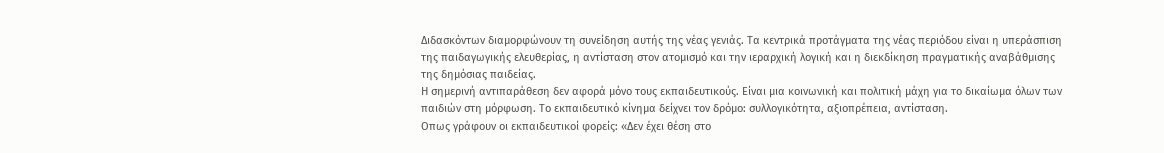Διδασκόντων διαμορφώνουν τη συνείδηση αυτής της νέας γενιάς. Τα κεντρικά προτάγματα της νέας περιόδου είναι η υπεράσπιση της παιδαγωγικής ελευθερίας, η αντίσταση στον ατομισμό και την ιεραρχική λογική και η διεκδίκηση πραγματικής αναβάθμισης της δημόσιας παιδείας.
Η σημερινή αντιπαράθεση δεν αφορά μόνο τους εκπαιδευτικούς. Είναι μια κοινωνική και πολιτική μάχη για το δικαίωμα όλων των παιδιών στη μόρφωση. Το εκπαιδευτικό κίνημα δείχνει τον δρόμο: συλλογικότητα, αξιοπρέπεια, αντίσταση.
Οπως γράφουν οι εκπαιδευτικοί φορείς: «Δεν έχει θέση στο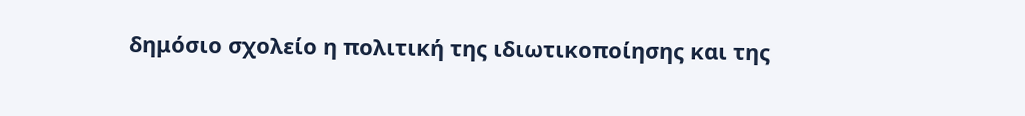δημόσιο σχολείο η πολιτική της ιδιωτικοποίησης και της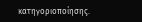κατηγοριοποίησης.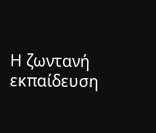Η ζωντανή εκπαίδευση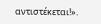αντιστέκεται!».